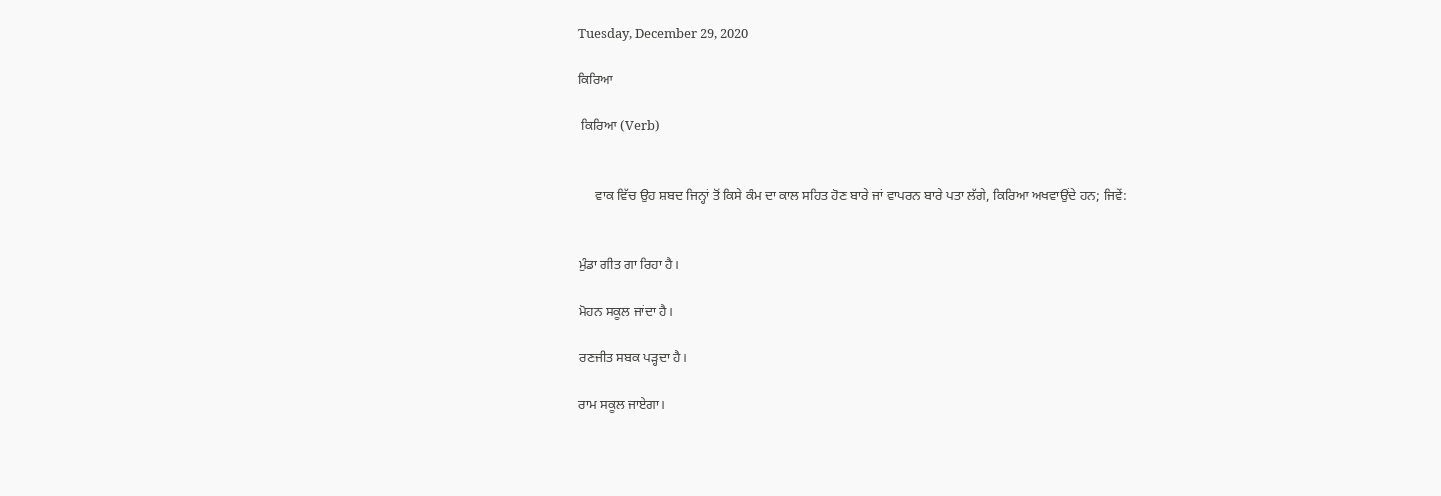Tuesday, December 29, 2020

ਕਿਰਿਆ

 ਕਿਰਿਆ (Verb)


     ਵਾਕ ਵਿੱਚ ਉਹ ਸ਼ਬਦ ਜਿਨ੍ਹਾਂ ਤੋਂ ਕਿਸੇ ਕੰਮ ਦਾ ਕਾਲ ਸਹਿਤ ਹੋਣ ਬਾਰੇ ਜਾਂ ਵਾਪਰਨ ਬਾਰੇ ਪਤਾ ਲੱਗੇ, ਕਿਰਿਆ ਅਖਵਾਉਂਦੇ ਹਨ; ਜਿਵੇਂ:


ਮੁੰਡਾ ਗੀਤ ਗਾ ਰਿਹਾ ਹੈ।

ਮੋਹਨ ਸਕੂਲ ਜਾਂਦਾ ਹੈ।

ਰਣਜੀਤ ਸਬਕ ਪੜ੍ਹਦਾ ਹੈ।

ਰਾਮ ਸਕੂਲ ਜਾਏਗਾ।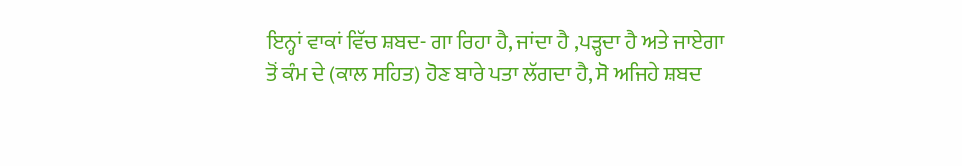ਇਨ੍ਹਾਂ ਵਾਕਾਂ ਵਿੱਚ ਸ਼ਬਦ- ਗਾ ਰਿਹਾ ਹੈ, ਜਾਂਦਾ ਹੈ ,ਪੜ੍ਹਦਾ ਹੈ ਅਤੇ ਜਾਏਗਾ ਤੋਂ ਕੰਮ ਦੇ (ਕਾਲ ਸਹਿਤ) ਹੋਣ ਬਾਰੇ ਪਤਾ ਲੱਗਦਾ ਹੈ, ਸੋ ਅਜਿਹੇ ਸ਼ਬਦ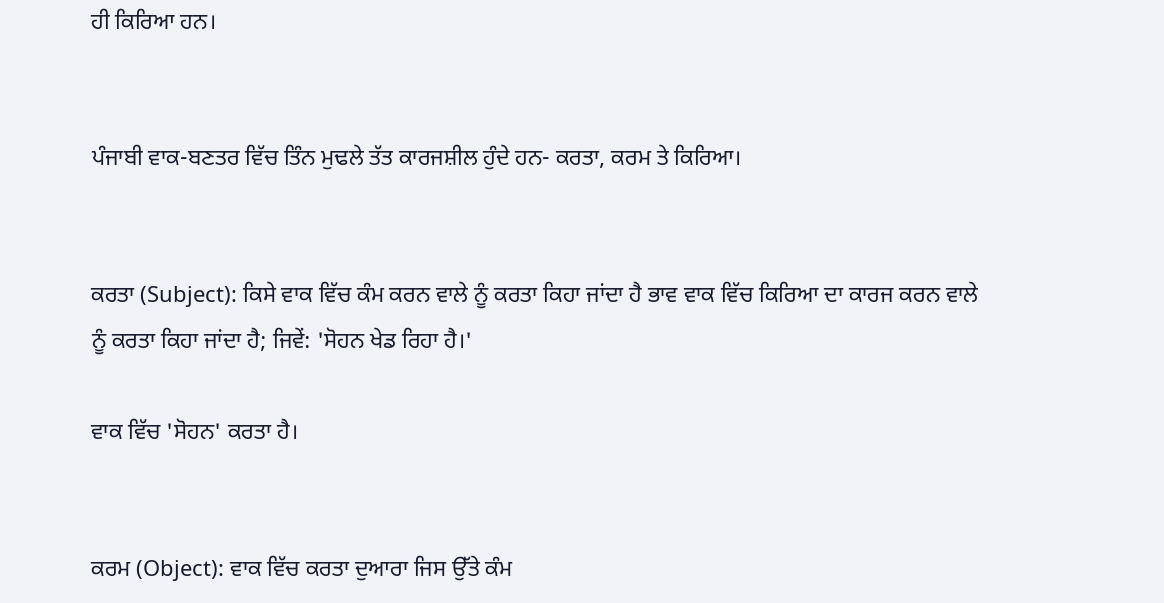ਹੀ ਕਿਰਿਆ ਹਨ।


ਪੰਜਾਬੀ ਵਾਕ-ਬਣਤਰ ਵਿੱਚ ਤਿੰਨ ਮੁਢਲੇ ਤੱਤ ਕਾਰਜਸ਼ੀਲ ਹੁੰਦੇ ਹਨ- ਕਰਤਾ, ਕਰਮ ਤੇ ਕਿਰਿਆ।


ਕਰਤਾ (Subject): ਕਿਸੇ ਵਾਕ ਵਿੱਚ ਕੰਮ ਕਰਨ ਵਾਲੇ ਨੂੰ ਕਰਤਾ ਕਿਹਾ ਜਾਂਦਾ ਹੈ ਭਾਵ ਵਾਕ ਵਿੱਚ ਕਿਰਿਆ ਦਾ ਕਾਰਜ ਕਰਨ ਵਾਲੇ ਨੂੰ ਕਰਤਾ ਕਿਹਾ ਜਾਂਦਾ ਹੈ; ਜਿਵੇਂ: 'ਸੋਹਨ ਖੇਡ ਰਿਹਾ ਹੈ।'

ਵਾਕ ਵਿੱਚ 'ਸੋਹਨ' ਕਰਤਾ ਹੈ।


ਕਰਮ (Object): ਵਾਕ ਵਿੱਚ ਕਰਤਾ ਦੁਆਰਾ ਜਿਸ ਉੱਤੇ ਕੰਮ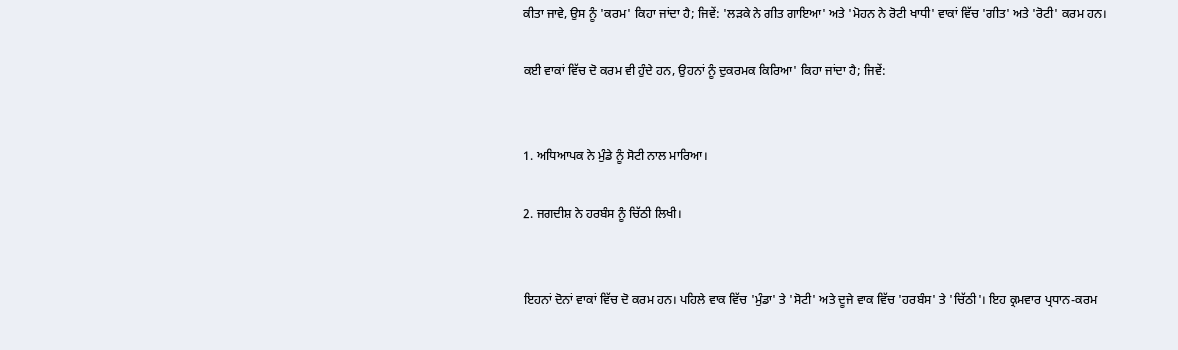ਕੀਤਾ ਜਾਵੇ, ਉਸ ਨੂੰ 'ਕਰਮ' ਕਿਹਾ ਜਾਂਦਾ ਹੈ; ਜਿਵੇਂ: 'ਲੜਕੇ ਨੇ ਗੀਤ ਗਾਇਆ' ਅਤੇ 'ਮੋਹਨ ਨੇ ਰੋਟੀ ਖਾਧੀ' ਵਾਕਾਂ ਵਿੱਚ 'ਗੀਤ' ਅਤੇ 'ਰੋਟੀ' ਕਰਮ ਹਨ।

ਕਈ ਵਾਕਾਂ ਵਿੱਚ ਦੋ ਕਰਮ ਵੀ ਹੁੰਦੇ ਹਨ, ਉਹਨਾਂ ਨੂੰ ਦੁਕਰਮਕ ਕਿਰਿਆ' ਕਿਹਾ ਜਾਂਦਾ ਹੈ; ਜਿਵੇਂ:


1. ਅਧਿਆਪਕ ਨੇ ਮੁੰਡੇ ਨੂੰ ਸੋਟੀ ਨਾਲ ਮਾਰਿਆ।

2. ਜਗਦੀਸ਼ ਨੇ ਹਰਬੰਸ ਨੂੰ ਚਿੱਠੀ ਲਿਖੀ।


ਇਹਨਾਂ ਦੋਨਾਂ ਵਾਕਾਂ ਵਿੱਚ ਦੋ ਕਰਮ ਹਨ। ਪਹਿਲੇ ਵਾਕ ਵਿੱਚ 'ਮੁੰਡਾ' ਤੇ 'ਸੋਟੀ' ਅਤੇ ਦੂਜੇ ਵਾਕ ਵਿੱਚ 'ਹਰਬੰਸ' ਤੇ 'ਚਿੱਠੀ'। ਇਹ ਕ੍ਰਮਵਾਰ ਪ੍ਰਧਾਨ-ਕਰਮ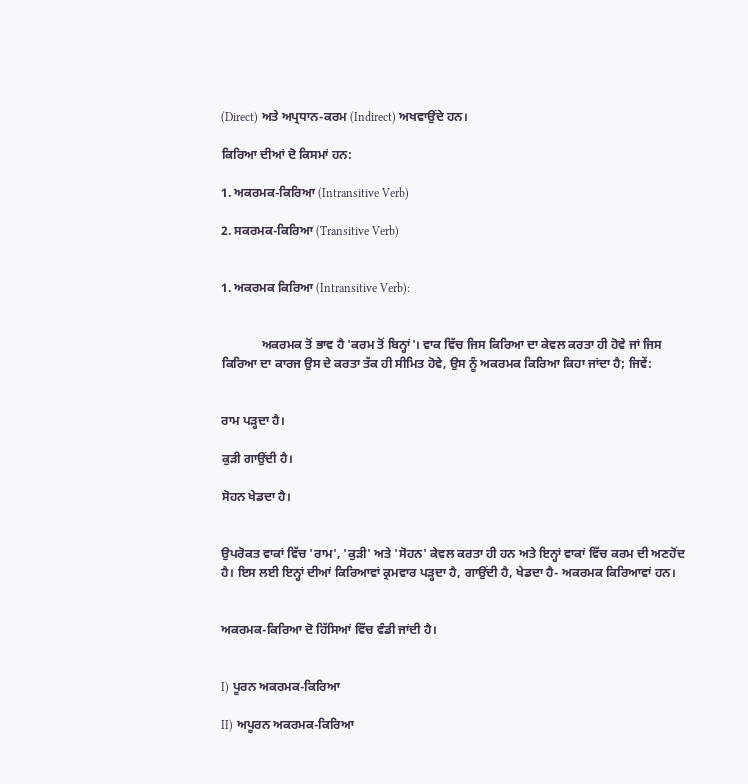(Direct) ਅਤੇ ਅਪ੍ਰਧਾਨ-ਕਰਮ (Indirect) ਅਖਵਾਉਂਦੇ ਹਨ।

ਕਿਰਿਆ ਦੀਆਂ ਦੋ ਕਿਸਮਾਂ ਹਨ:

1. ਅਕਰਮਕ-ਕਿਰਿਆ (Intransitive Verb)

2. ਸਕਰਮਕ-ਕਿਰਿਆ (Transitive Verb)


1. ਅਕਰਮਕ ਕਿਰਿਆ (Intransitive Verb):


             ਅਕਰਮਕ ਤੋਂ ਭਾਵ ਹੈ 'ਕਰਮ ਤੋਂ ਬਿਨ੍ਹਾਂ'। ਵਾਕ ਵਿੱਚ ਜਿਸ ਕਿਰਿਆ ਦਾ ਕੇਵਲ ਕਰਤਾ ਹੀ ਹੋਵੇ ਜਾਂ ਜਿਸ ਕਿਰਿਆ ਦਾ ਕਾਰਜ ਉਸ ਦੇ ਕਰਤਾ ਤੱਕ ਹੀ ਸੀਮਿਤ ਹੋਵੇ, ਉਸ ਨੂੰ ਅਕਰਮਕ ਕਿਰਿਆ ਕਿਹਾ ਜਾਂਦਾ ਹੈ; ਜਿਵੇਂ:


ਰਾਮ ਪੜ੍ਹਦਾ ਹੈ।

ਕੁੜੀ ਗਾਉਂਦੀ ਹੈ।

ਸੋਹਨ ਖੇਡਦਾ ਹੈ।


ਉਪਰੋਕਤ ਵਾਕਾਂ ਵਿੱਚ 'ਰਾਮ', 'ਕੁੜੀ' ਅਤੇ 'ਸੋਹਨ' ਕੇਵਲ ਕਰਤਾ ਹੀ ਹਨ ਅਤੇ ਇਨ੍ਹਾਂ ਵਾਕਾਂ ਵਿੱਚ ਕਰਮ ਦੀ ਅਣਹੋਂਦ ਹੈ। ਇਸ ਲਈ ਇਨ੍ਹਾਂ ਦੀਆਂ ਕਿਰਿਆਵਾਂ ਕ੍ਰਮਵਾਰ ਪੜ੍ਹਦਾ ਹੈ, ਗਾਉਂਦੀ ਹੈ, ਖੇਡਦਾ ਹੈ- ਅਕਰਮਕ ਕਿਰਿਆਵਾਂ ਹਨ।


ਅਕਰਮਕ-ਕਿਰਿਆ ਦੋ ਹਿੱਸਿਆਂ ਵਿੱਚ ਵੰਡੀ ਜਾਂਦੀ ਹੈ।


I) ਪੂਰਨ ਅਕਰਮਕ-ਕਿਰਿਆ

II) ਅਪੂਰਨ ਅਕਰਮਕ-ਕਿਰਿਆ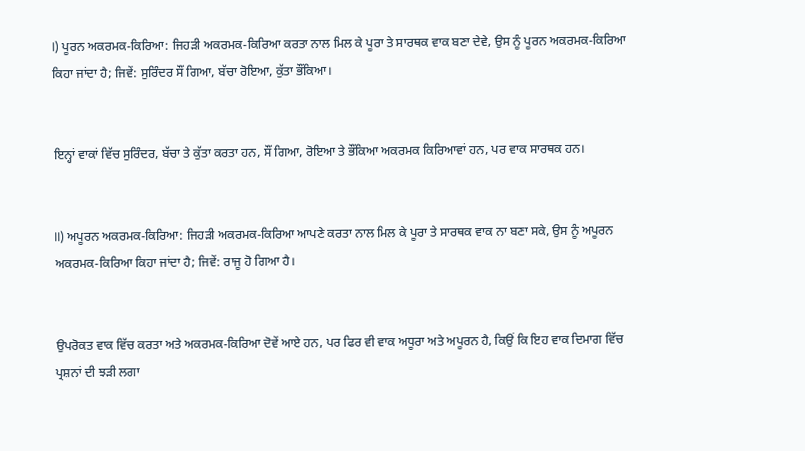I) ਪੂਰਨ ਅਕਰਮਕ-ਕਿਰਿਆ: ਜਿਹੜੀ ਅਕਰਮਕ-ਕਿਰਿਆ ਕਰਤਾ ਨਾਲ ਮਿਲ ਕੇ ਪੂਰਾ ਤੇ ਸਾਰਥਕ ਵਾਕ ਬਣਾ ਦੇਵੇ, ਉਸ ਨੂੰ ਪੂਰਨ ਅਕਰਮਕ-ਕਿਰਿਆ ਕਿਹਾ ਜਾਂਦਾ ਹੈ; ਜਿਵੇਂ: ਸੁਰਿੰਦਰ ਸੌਂ ਗਿਆ, ਬੱਚਾ ਰੋਇਆ, ਕੁੱਤਾ ਭੌਂਕਿਆ।


ਇਨ੍ਹਾਂ ਵਾਕਾਂ ਵਿੱਚ ਸੁਰਿੰਦਰ, ਬੱਚਾ ਤੇ ਕੁੱਤਾ ਕਰਤਾ ਹਨ, ਸੌਂ ਗਿਆ, ਰੋਇਆ ਤੇ ਭੌਂਕਿਆ ਅਕਰਮਕ ਕਿਰਿਆਵਾਂ ਹਨ, ਪਰ ਵਾਕ ਸਾਰਥਕ ਹਨ।


II) ਅਪੂਰਨ ਅਕਰਮਕ-ਕਿਰਿਆ: ਜਿਹੜੀ ਅਕਰਮਕ-ਕਿਰਿਆ ਆਪਣੇ ਕਰਤਾ ਨਾਲ ਮਿਲ ਕੇ ਪੂਰਾ ਤੇ ਸਾਰਥਕ ਵਾਕ ਨਾ ਬਣਾ ਸਕੇ, ਉਸ ਨੂੰ ਅਪੂਰਨ ਅਕਰਮਕ-ਕਿਰਿਆ ਕਿਹਾ ਜਾਂਦਾ ਹੈ; ਜਿਵੇਂ: ਰਾਜੂ ਹੋ ਗਿਆ ਹੈ।


ਉਪਰੋਕਤ ਵਾਕ ਵਿੱਚ ਕਰਤਾ ਅਤੇ ਅਕਰਮਕ-ਕਿਰਿਆ ਦੋਵੇਂ ਆਏ ਹਨ, ਪਰ ਫਿਰ ਵੀ ਵਾਕ ਅਧੂਰਾ ਅਤੇ ਅਪੂਰਨ ਹੈ, ਕਿਉਂ ਕਿ ਇਹ ਵਾਕ ਦਿਮਾਗ ਵਿੱਚ ਪ੍ਰਸ਼ਨਾਂ ਦੀ ਝੜੀ ਲਗਾ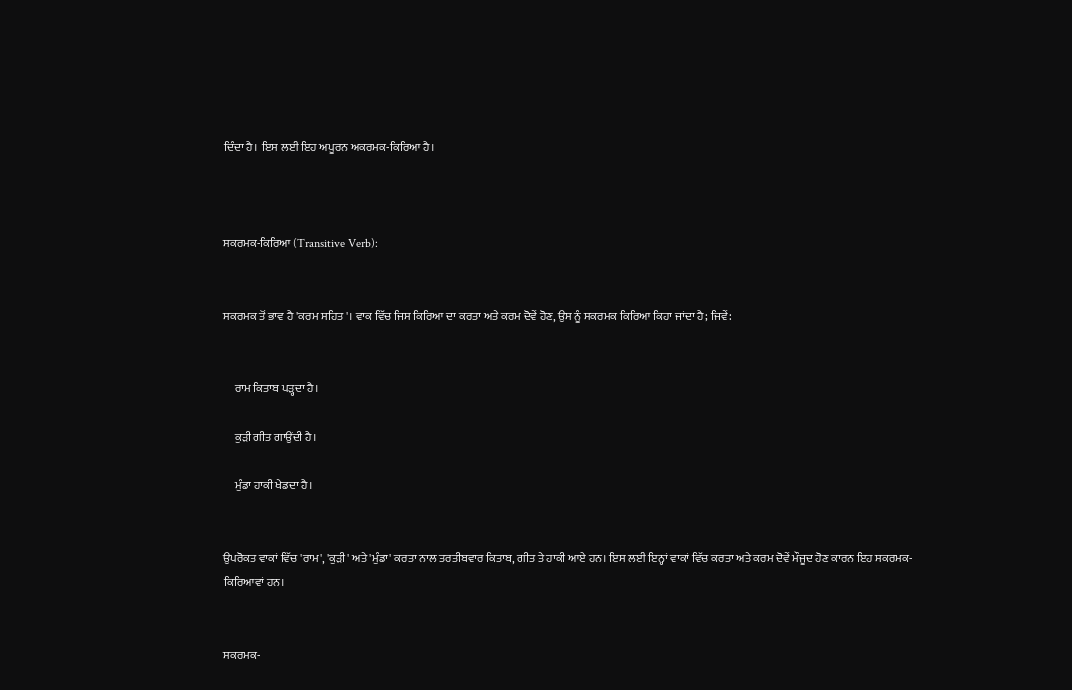ਦਿੰਦਾ ਹੈ। ਇਸ ਲਈ ਇਹ ਅਪੂਰਨ ਅਕਰਮਕ-ਕਿਰਿਆ ਹੈ।



ਸਕਰਮਕ-ਕਿਰਿਆ (Transitive Verb):


ਸਕਰਮਕ ਤੋਂ ਭਾਵ ਹੈ 'ਕਰਮ ਸਹਿਤ'। ਵਾਕ ਵਿੱਚ ਜਿਸ ਕਿਰਿਆ ਦਾ ਕਰਤਾ ਅਤੇ ਕਰਮ ਦੋਵੇਂ ਹੋਣ, ਉਸ ਨੂੰ ਸਕਰਮਕ ਕਿਰਿਆ ਕਿਹਾ ਜਾਂਦਾ ਹੈ; ਜਿਵੇਂ:


     ਰਾਮ ਕਿਤਾਬ ਪੜ੍ਹਦਾ ਹੈ।

     ਕੁੜੀ ਗੀਤ ਗਾਉਂਦੀ ਹੈ।

     ਮੁੰਡਾ ਹਾਕੀ ਖੇਡਦਾ ਹੈ।


ਉਪਰੋਕਤ ਵਾਕਾਂ ਵਿੱਚ 'ਰਾਮ', 'ਕੁੜੀ' ਅਤੇ 'ਮੁੰਡਾ' ਕਰਤਾ ਨਾਲ ਤਰਤੀਬਵਾਰ ਕਿਤਾਬ, ਗੀਤ ਤੇ ਹਾਕੀ ਆਏ ਹਨ। ਇਸ ਲਈ ਇਨ੍ਹਾਂ ਵਾਕਾਂ ਵਿੱਚ ਕਰਤਾ ਅਤੇ ਕਰਮ ਦੋਵੇਂ ਮੌਜੂਦ ਹੋਣ ਕਾਰਨ ਇਹ ਸਕਰਮਕ-ਕਿਰਿਆਵਾਂ ਹਨ।


ਸਕਰਮਕ-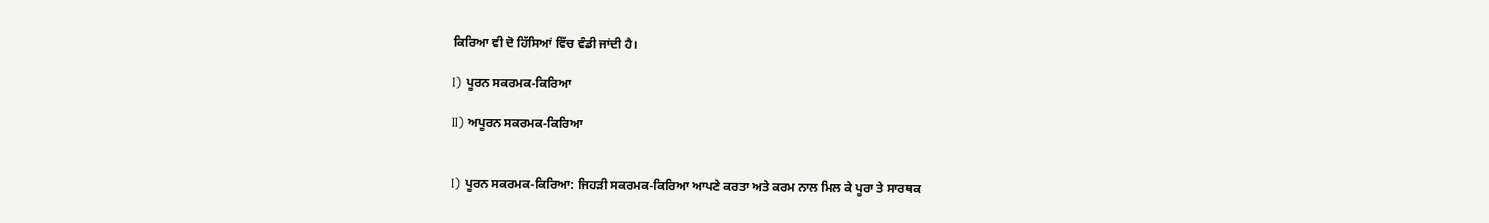ਕਿਰਿਆ ਵੀ ਦੋ ਹਿੱਸਿਆਂ ਵਿੱਚ ਵੰਡੀ ਜਾਂਦੀ ਹੈ।

I) ਪੂਰਨ ਸਕਰਮਕ-ਕਿਰਿਆ

II) ਅਪੂਰਨ ਸਕਰਮਕ-ਕਿਰਿਆ


I) ਪੂਰਨ ਸਕਰਮਕ-ਕਿਰਿਆ: ਜਿਹੜੀ ਸਕਰਮਕ-ਕਿਰਿਆ ਆਪਣੇ ਕਰਤਾ ਅਤੇ ਕਰਮ ਨਾਲ ਮਿਲ ਕੇ ਪੂਰਾ ਤੇ ਸਾਰਥਕ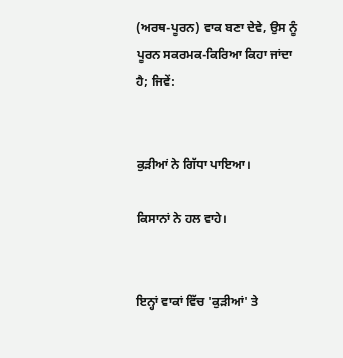(ਅਰਥ-ਪੂਰਨ) ਵਾਕ ਬਣਾ ਦੇਵੇ, ਉਸ ਨੂੰ ਪੂਰਨ ਸਕਰਮਕ-ਕਿਰਿਆ ਕਿਹਾ ਜਾਂਦਾ ਹੈ; ਜਿਵੇਂ:


ਕੁੜੀਆਂ ਨੇ ਗਿੱਧਾ ਪਾਇਆ।

ਕਿਸਾਨਾਂ ਨੇ ਹਲ ਵਾਹੇ।


ਇਨ੍ਹਾਂ ਵਾਕਾਂ ਵਿੱਚ 'ਕੁੜੀਆਂ' ਤੇ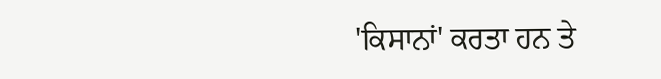'ਕਿਸਾਨਾਂ' ਕਰਤਾ ਹਨ ਤੇ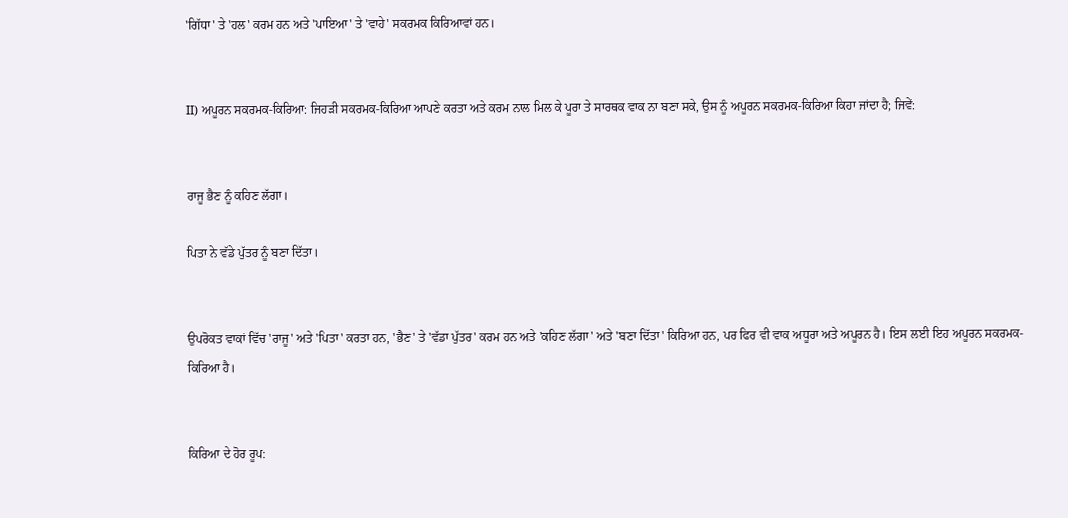'ਗਿੱਧਾ' ਤੇ 'ਹਲ' ਕਰਮ ਹਨ ਅਤੇ 'ਪਾਇਆ' ਤੇ 'ਵਾਹੇ' ਸਕਰਮਕ ਕਿਰਿਆਵਾਂ ਹਨ।


II) ਅਪੂਰਨ ਸਕਰਮਕ-ਕਿਰਿਆ: ਜਿਹੜੀ ਸਕਰਮਕ-ਕਿਰਿਆ ਆਪਣੇ ਕਰਤਾ ਅਤੇ ਕਰਮ ਨਾਲ ਮਿਲ ਕੇ ਪੂਰਾ ਤੇ ਸਾਰਥਕ ਵਾਕ ਨਾ ਬਣਾ ਸਕੇ, ਉਸ ਨੂੰ ਅਪੂਰਨ ਸਕਰਮਕ-ਕਿਰਿਆ ਕਿਹਾ ਜਾਂਦਾ ਹੈ; ਜਿਵੇਂ:


ਰਾਜੂ ਭੈਣ ਨੂੰ ਕਹਿਣ ਲੱਗਾ।

ਪਿਤਾ ਨੇ ਵੱਡੇ ਪੁੱਤਰ ਨੂੰ ਬਣਾ ਦਿੱਤਾ।


ਉਪਰੋਕਤ ਵਾਕਾਂ ਵਿੱਚ 'ਰਾਜੂ' ਅਤੇ 'ਪਿਤਾ' ਕਰਤਾ ਹਨ, 'ਭੈਣ' ਤੇ 'ਵੱਡਾ ਪੁੱਤਰ' ਕਰਮ ਹਨ ਅਤੇ 'ਕਹਿਣ ਲੱਗਾ' ਅਤੇ 'ਬਣਾ ਦਿੱਤਾ' ਕਿਰਿਆ ਹਨ, ਪਰ ਫਿਰ ਵੀ ਵਾਕ ਅਧੂਰਾ ਅਤੇ ਅਪੂਰਨ ਹੈ। ਇਸ ਲਈ ਇਹ ਅਪੂਰਨ ਸਕਰਮਕ-ਕਿਰਿਆ ਹੈ।


ਕਿਰਿਆ ਦੇ ਹੋਰ ਰੂਪ: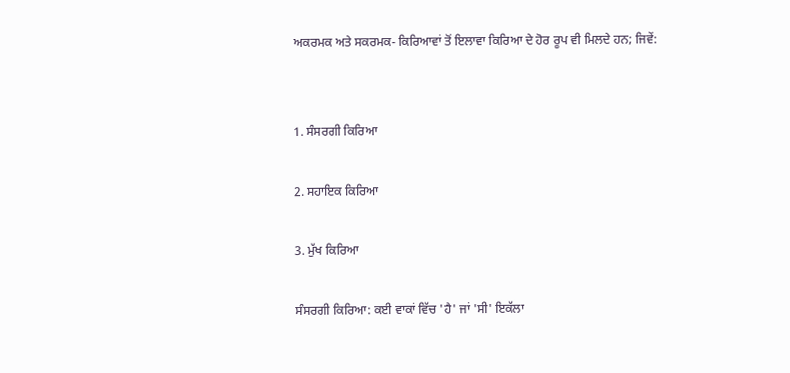ਅਕਰਮਕ ਅਤੇ ਸਕਰਮਕ- ਕਿਰਿਆਵਾਂ ਤੋਂ ਇਲਾਵਾ ਕਿਰਿਆ ਦੇ ਹੋਰ ਰੂਪ ਵੀ ਮਿਲਦੇ ਹਨ; ਜਿਵੇਂ:


1. ਸੰਸਰਗੀ ਕਿਰਿਆ

2. ਸਹਾਇਕ ਕਿਰਿਆ

3. ਮੁੱਖ ਕਿਰਿਆ

ਸੰਸਰਗੀ ਕਿਰਿਆ: ਕਈ ਵਾਕਾਂ ਵਿੱਚ 'ਹੈ' ਜਾਂ 'ਸੀ' ਇਕੱਲਾ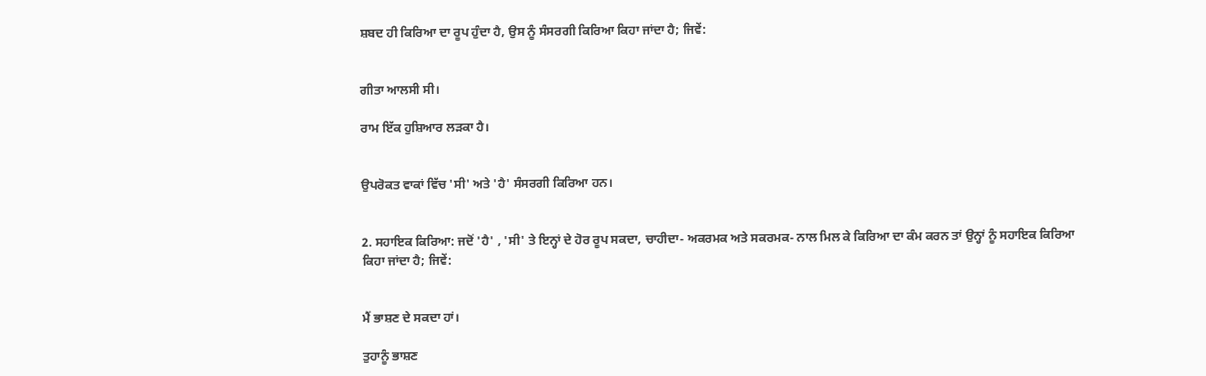ਸ਼ਬਦ ਹੀ ਕਿਰਿਆ ਦਾ ਰੂਪ ਹੁੰਦਾ ਹੈ, ਉਸ ਨੂੰ ਸੰਸਰਗੀ ਕਿਰਿਆ ਕਿਹਾ ਜਾਂਦਾ ਹੈ; ਜਿਵੇਂ:


ਗੀਤਾ ਆਲਸੀ ਸੀ।

ਰਾਮ ਇੱਕ ਹੁਸ਼ਿਆਰ ਲੜਕਾ ਹੈ।


ਉਪਰੋਕਤ ਵਾਕਾਂ ਵਿੱਚ 'ਸੀ' ਅਤੇ 'ਹੈ' ਸੰਸਰਗੀ ਕਿਰਿਆ ਹਨ।


2. ਸਹਾਇਕ ਕਿਰਿਆ: ਜਦੋਂ 'ਹੈ' , 'ਸੀ' ਤੇ ਇਨ੍ਹਾਂ ਦੇ ਹੋਰ ਰੂਪ ਸਕਦਾ, ਚਾਹੀਦਾ- ਅਕਰਮਕ ਅਤੇ ਸਕਰਮਕ- ਨਾਲ ਮਿਲ ਕੇ ਕਿਰਿਆ ਦਾ ਕੰਮ ਕਰਨ ਤਾਂ ਉਨ੍ਹਾਂ ਨੂੰ ਸਹਾਇਕ ਕਿਰਿਆ ਕਿਹਾ ਜਾਂਦਾ ਹੈ; ਜਿਵੇਂ:


ਮੈਂ ਭਾਸ਼ਣ ਦੇ ਸਕਦਾ ਹਾਂ।

ਤੁਹਾਨੂੰ ਭਾਸ਼ਣ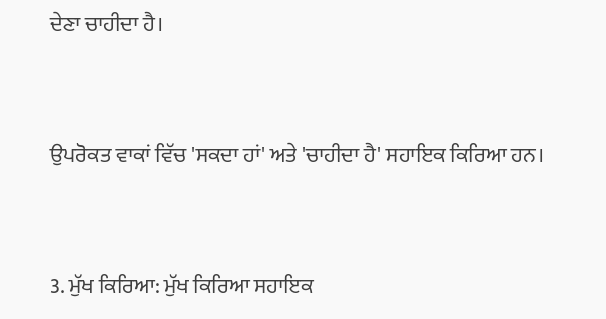ਦੇਣਾ ਚਾਹੀਦਾ ਹੈ।


ਉਪਰੋਕਤ ਵਾਕਾਂ ਵਿੱਚ 'ਸਕਦਾ ਹਾਂ' ਅਤੇ 'ਚਾਹੀਦਾ ਹੈ' ਸਹਾਇਕ ਕਿਰਿਆ ਹਨ।


3. ਮੁੱਖ ਕਿਰਿਆ: ਮੁੱਖ ਕਿਰਿਆ ਸਹਾਇਕ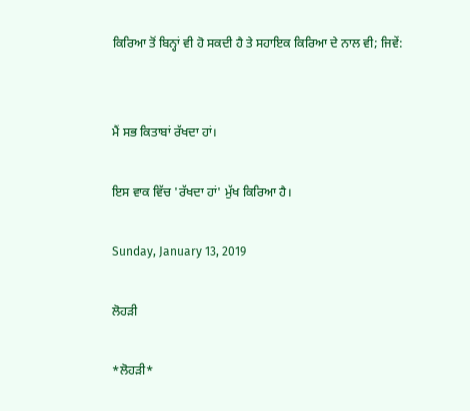ਕਿਰਿਆ ਤੋਂ ਬਿਨ੍ਹਾਂ ਵੀ ਹੋ ਸਕਦੀ ਹੈ ਤੇ ਸਹਾਇਕ ਕਿਰਿਆ ਦੇ ਨਾਲ ਵੀ; ਜਿਵੇਂ:


ਮੈਂ ਸਭ ਕਿਤਾਬਾਂ ਰੱਖਦਾ ਹਾਂ।

ਇਸ ਵਾਕ ਵਿੱਚ 'ਰੱਖਦਾ ਹਾਂ' ਮੁੱਖ ਕਿਰਿਆ ਹੈ।

Sunday, January 13, 2019

ਲੋਹੜੀ

*ਲੋਹੜੀ*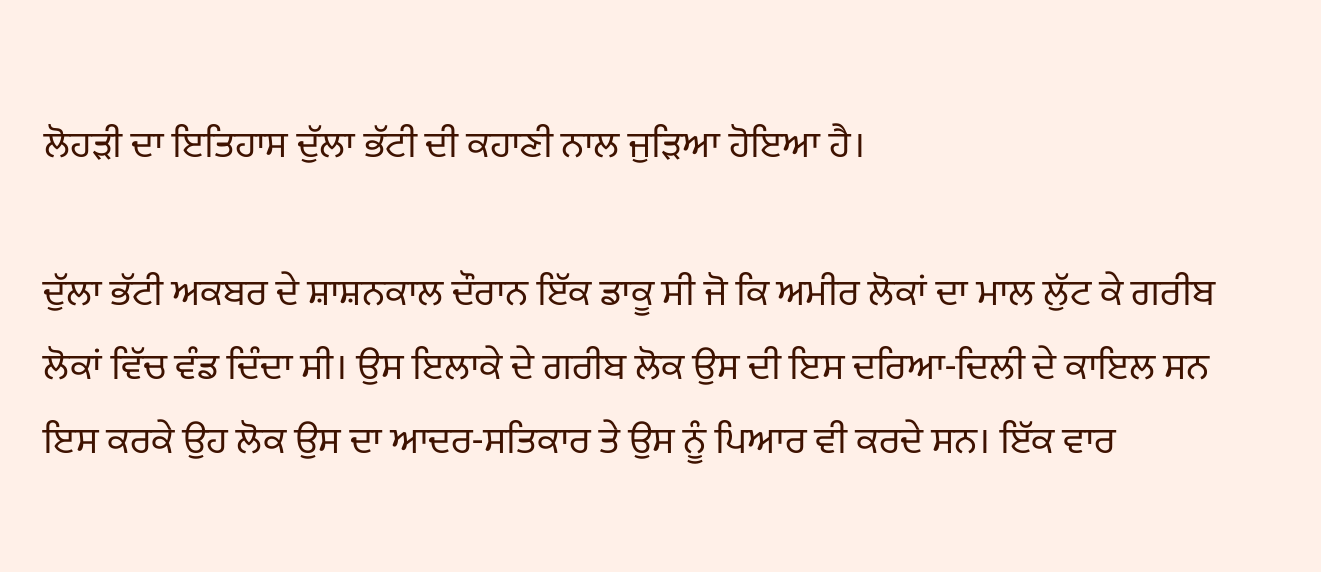ਲੋਹੜੀ ਦਾ ਇਤਿਹਾਸ ਦੁੱਲਾ ਭੱਟੀ ਦੀ ਕਹਾਣੀ ਨਾਲ ਜੁੜਿਆ ਹੋਇਆ ਹੈ।

ਦੁੱਲਾ ਭੱਟੀ ਅਕਬਰ ਦੇ ਸ਼ਾਸ਼ਨਕਾਲ ਦੌਰਾਨ ਇੱਕ ਡਾਕੂ ਸੀ ਜੋ ਕਿ ਅਮੀਰ ਲੋਕਾਂ ਦਾ ਮਾਲ ਲੁੱਟ ਕੇ ਗਰੀਬ ਲੋਕਾਂ ਵਿੱਚ ਵੰਡ ਦਿੰਦਾ ਸੀ। ਉਸ ਇਲਾਕੇ ਦੇ ਗਰੀਬ ਲੋਕ ਉਸ ਦੀ ਇਸ ਦਰਿਆ-ਦਿਲੀ ਦੇ ਕਾਇਲ ਸਨ ਇਸ ਕਰਕੇ ਉਹ ਲੋਕ ਉਸ ਦਾ ਆਦਰ-ਸਤਿਕਾਰ ਤੇ ਉਸ ਨੂੰ ਪਿਆਰ ਵੀ ਕਰਦੇ ਸਨ। ਇੱਕ ਵਾਰ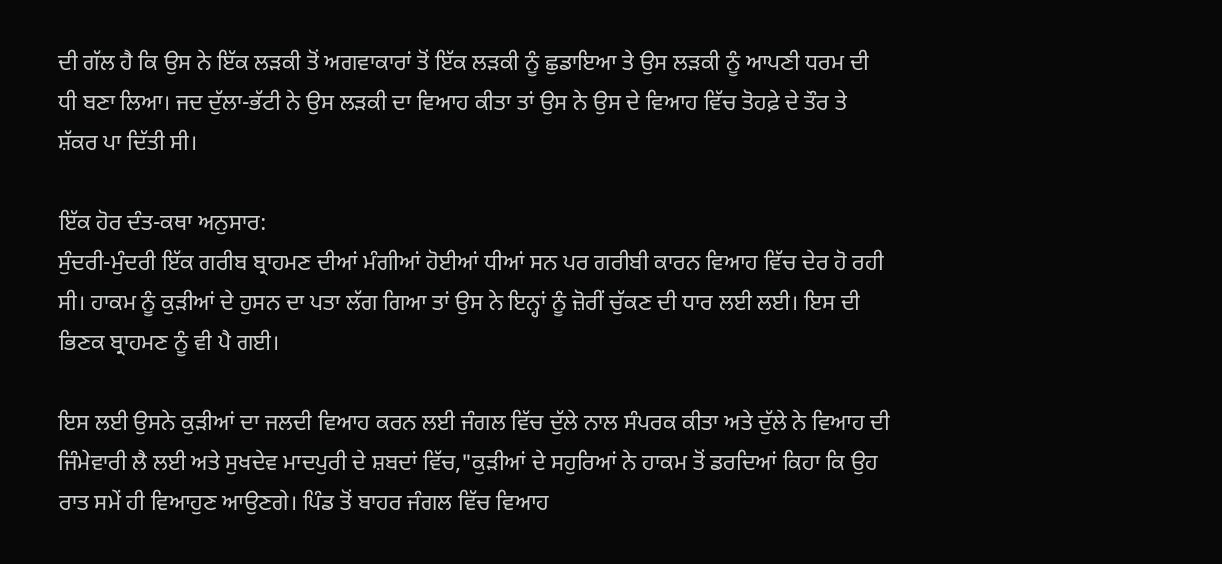ਦੀ ਗੱਲ ਹੈ ਕਿ ਉਸ ਨੇ ਇੱਕ ਲੜਕੀ ਤੋਂ ਅਗਵਾਕਾਰਾਂ ਤੋਂ ਇੱਕ ਲੜਕੀ ਨੂੰ ਛੁਡਾਇਆ ਤੇ ਉਸ ਲੜਕੀ ਨੂੰ ਆਪਣੀ ਧਰਮ ਦੀ ਧੀ ਬਣਾ ਲਿਆ। ਜਦ ਦੁੱਲਾ-ਭੱਟੀ ਨੇ ਉਸ ਲੜਕੀ ਦਾ ਵਿਆਹ ਕੀਤਾ ਤਾਂ ਉਸ ਨੇ ਉਸ ਦੇ ਵਿਆਹ ਵਿੱਚ ਤੋਹਫ਼ੇ ਦੇ ਤੌਰ ਤੇ ਸ਼ੱਕਰ ਪਾ ਦਿੱਤੀ ਸੀ।

ਇੱਕ ਹੋਰ ਦੰਤ-ਕਥਾ ਅਨੁਸਾਰ:
ਸੁੰਦਰੀ-ਮੁੰਦਰੀ ਇੱਕ ਗਰੀਬ ਬ੍ਰਾਹਮਣ ਦੀਆਂ ਮੰਗੀਆਂ ਹੋਈਆਂ ਧੀਆਂ ਸਨ ਪਰ ਗਰੀਬੀ ਕਾਰਨ ਵਿਆਹ ਵਿੱਚ ਦੇਰ ਹੋ ਰਹੀ ਸੀ। ਹਾਕਮ ਨੂੰ ਕੁੜੀਆਂ ਦੇ ਹੁਸਨ ਦਾ ਪਤਾ ਲੱਗ ਗਿਆ ਤਾਂ ਉਸ ਨੇ ਇਨ੍ਹਾਂ ਨੂੰ ਜ਼ੋਰੀਂ ਚੁੱਕਣ ਦੀ ਧਾਰ ਲਈ ਲਈ। ਇਸ ਦੀ ਭਿਣਕ ਬ੍ਰਾਹਮਣ ਨੂੰ ਵੀ ਪੈ ਗਈ।

ਇਸ ਲਈ ਉਸਨੇ ਕੁੜੀਆਂ ਦਾ ਜਲਦੀ ਵਿਆਹ ਕਰਨ ਲਈ ਜੰਗਲ ਵਿੱਚ ਦੁੱਲੇ ਨਾਲ ਸੰਪਰਕ ਕੀਤਾ ਅਤੇ ਦੁੱਲੇ ਨੇ ਵਿਆਹ ਦੀ ਜਿੰਮੇਵਾਰੀ ਲੈ ਲਈ ਅਤੇ ਸੁਖਦੇਵ ਮਾਦਪੁਰੀ ਦੇ ਸ਼ਬਦਾਂ ਵਿੱਚ,"ਕੁੜੀਆਂ ਦੇ ਸਹੁਰਿਆਂ ਨੇ ਹਾਕਮ ਤੋਂ ਡਰਦਿਆਂ ਕਿਹਾ ਕਿ ਉਹ ਰਾਤ ਸਮੇਂ ਹੀ ਵਿਆਹੁਣ ਆਉਣਗੇ। ਪਿੰਡ ਤੋਂ ਬਾਹਰ ਜੰਗਲ ਵਿੱਚ ਵਿਆਹ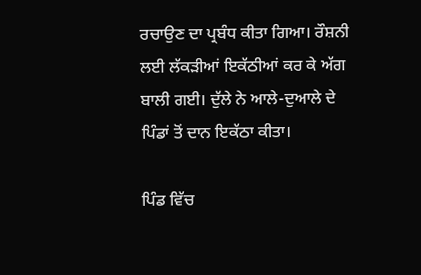ਰਚਾਉਣ ਦਾ ਪ੍ਰਬੰਧ ਕੀਤਾ ਗਿਆ। ਰੌਸ਼ਨੀ ਲਈ ਲੱਕੜੀਆਂ ਇਕੱਠੀਆਂ ਕਰ ਕੇ ਅੱਗ ਬਾਲੀ ਗਈ। ਦੁੱਲੇ ਨੇ ਆਲੇ-ਦੁਆਲੇ ਦੇ ਪਿੰਡਾਂ ਤੋਂ ਦਾਨ ਇਕੱਠਾ ਕੀਤਾ।

ਪਿੰਡ ਵਿੱਚ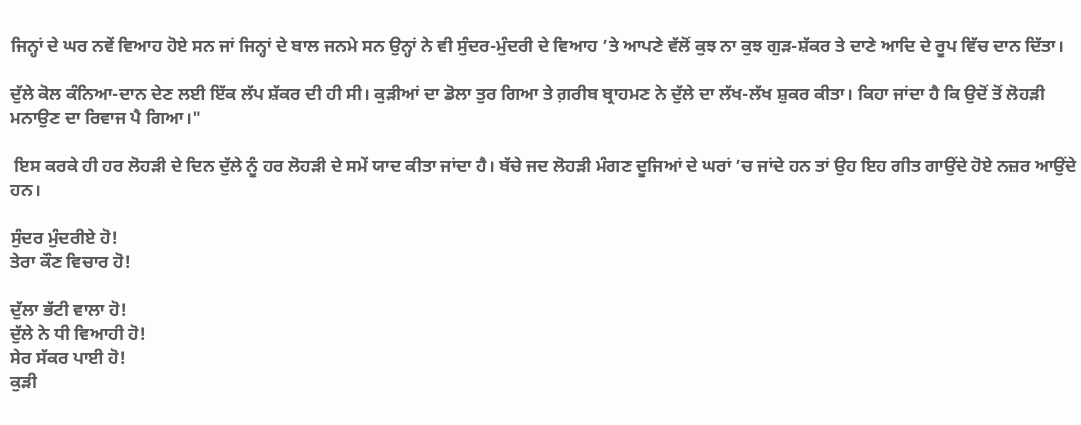ਜਿਨ੍ਹਾਂ ਦੇ ਘਰ ਨਵੇਂ ਵਿਆਹ ਹੋਏ ਸਨ ਜਾਂ ਜਿਨ੍ਹਾਂ ਦੇ ਬਾਲ ਜਨਮੇ ਸਨ ਉਨ੍ਹਾਂ ਨੇ ਵੀ ਸੁੰਦਰ-ਮੁੰਦਰੀ ਦੇ ਵਿਆਹ ’ਤੇ ਆਪਣੇ ਵੱਲੋਂ ਕੁਝ ਨਾ ਕੁਝ ਗੁੜ-ਸ਼ੱਕਰ ਤੇ ਦਾਣੇ ਆਦਿ ਦੇ ਰੂਪ ਵਿੱਚ ਦਾਨ ਦਿੱਤਾ।

ਦੁੱਲੇ ਕੋਲ ਕੰਨਿਆ-ਦਾਨ ਦੇਣ ਲਈ ਇੱਕ ਲੱਪ ਸ਼ੱਕਰ ਦੀ ਹੀ ਸੀ। ਕੁੜੀਆਂ ਦਾ ਡੋਲਾ ਤੁਰ ਗਿਆ ਤੇ ਗ਼ਰੀਬ ਬ੍ਰਾਹਮਣ ਨੇ ਦੁੱਲੇ ਦਾ ਲੱਖ-ਲੱਖ ਸ਼ੁਕਰ ਕੀਤਾ। ਕਿਹਾ ਜਾਂਦਾ ਹੈ ਕਿ ਉਦੋਂ ਤੋਂ ਲੋਹੜੀ ਮਨਾਉਣ ਦਾ ਰਿਵਾਜ ਪੈ ਗਿਆ।"

 ਇਸ ਕਰਕੇ ਹੀ ਹਰ ਲੋਹੜੀ ਦੇ ਦਿਨ ਦੁੱਲੇ ਨੂੰ ਹਰ ਲੋਹੜੀ ਦੇ ਸਮੇਂ ਯਾਦ ਕੀਤਾ ਜਾਂਦਾ ਹੈ। ਬੱਚੇ ਜਦ ਲੋਹੜੀ ਮੰਗਣ ਦੂਜਿਆਂ ਦੇ ਘਰਾਂ ’ਚ ਜਾਂਦੇ ਹਨ ਤਾਂ ਉਹ ਇਹ ਗੀਤ ਗਾਉਂਦੇ ਹੋਏ ਨਜ਼ਰ ਆਉਂਦੇ ਹਨ।

ਸੁੰਦਰ ਮੁੰਦਰੀਏ ਹੋ!
ਤੇਰਾ ਕੌਣ ਵਿਚਾਰ ਹੋ!

ਦੁੱਲਾ ਭੱਟੀ ਵਾਲਾ ਹੋ!
ਦੁੱਲੇ ਨੇ ਧੀ ਵਿਆਹੀ ਹੋ!
ਸੇਰ ਸੱਕਰ ਪਾਈ ਹੋ!
ਕੁੜੀ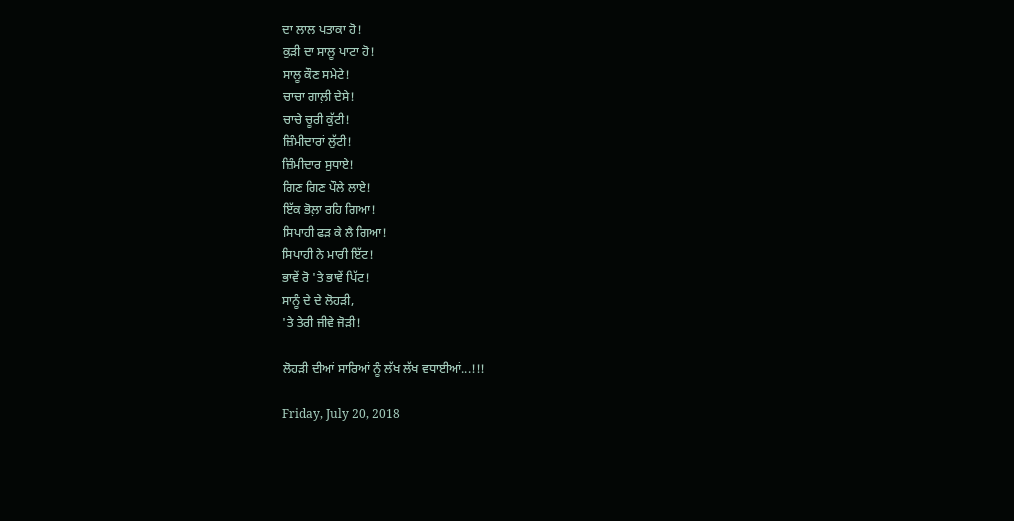ਦਾ ਲਾਲ ਪਤਾਕਾ ਹੋ!
ਕੁੜੀ ਦਾ ਸਾਲੂ ਪਾਟਾ ਹੋ!
ਸਾਲੂ ਕੌਣ ਸਮੇਟੇ!
ਚਾਚਾ ਗਾਲ਼ੀ ਦੇਸੇ!
ਚਾਚੇ ਚੂਰੀ ਕੁੱਟੀ!
ਜ਼ਿੰਮੀਦਾਰਾਂ ਲੁੱਟੀ!
ਜ਼ਿੰਮੀਦਾਰ ਸੁਧਾਏ!
ਗਿਣ ਗਿਣ ਪੌਲੇ ਲਾਏ!
ਇੱਕ ਭੋਲ਼ਾ ਰਹਿ ਗਿਆ!
ਸਿਪਾਹੀ ਫੜ ਕੇ ਲੈ ਗਿਆ!
ਸਿਪਾਹੀ ਨੇ ਮਾਰੀ ਇੱਟ!
ਭਾਵੇਂ ਰੋ 'ਤੇ ਭਾਵੇਂ ਪਿੱਟ!
ਸਾਨੂੰ ਦੇ ਦੇ ਲੋਹੜੀ,
'ਤੇ ਤੇਰੀ ਜੀਵੇ ਜੋੜੀ!

ਲੋਹੜੀ ਦੀਆਂ ਸਾਰਿਆਂ ਨੂੰ ਲੱਖ ਲੱਖ ਵਧਾਈਆਂ...!!!

Friday, July 20, 2018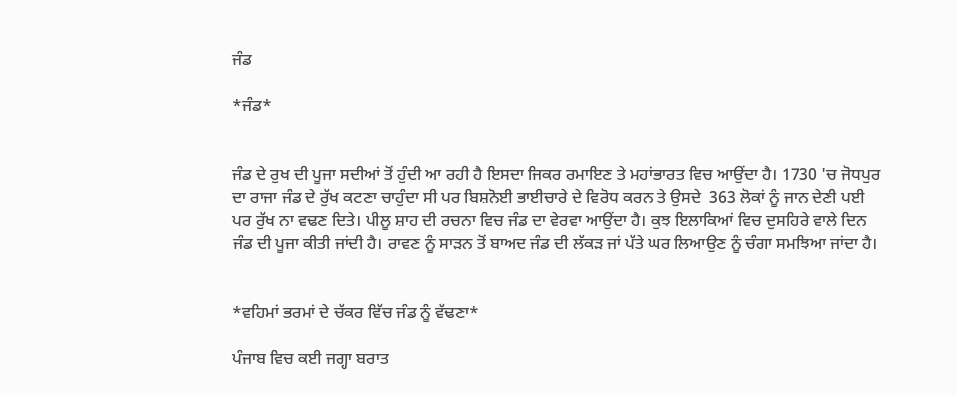ਜੰਡ

*ਜੰਡ*


ਜੰਡ ਦੇ ਰੁਖ ਦੀ ਪੂਜਾ ਸਦੀਆਂ ਤੋਂ ਹੁੰਦੀ ਆ ਰਹੀ ਹੈ ਇਸਦਾ ਜਿਕਰ ਰਮਾਇਣ ਤੇ ਮਹਾਂਭਾਰਤ ਵਿਚ ਆਉਂਦਾ ਹੈ। 1730 'ਚ ਜੋਧਪੁਰ ਦਾ ਰਾਜਾ ਜੰਡ ਦੇ ਰੁੱਖ ਕਟਣਾ ਚਾਹੁੰਦਾ ਸੀ ਪਰ ਬਿਸ਼ਨੋਈ ਭਾਈਚਾਰੇ ਦੇ ਵਿਰੋਧ ਕਰਨ ਤੇ ਉਸਦੇ  363 ਲੋਕਾਂ ਨੂੰ ਜਾਨ ਦੇਣੀ ਪਈ ਪਰ ਰੁੱਖ ਨਾ ਵਢਣ ਦਿਤੇ। ਪੀਲੂ ਸ਼ਾਹ ਦੀ ਰਚਨਾ ਵਿਚ ਜੰਡ ਦਾ ਵੇਰਵਾ ਆਉਂਦਾ ਹੈ। ਕੁਝ ਇਲਾਕਿਆਂ ਵਿਚ ਦੁਸਹਿਰੇ ਵਾਲੇ ਦਿਨ ਜੰਡ ਦੀ ਪੂਜਾ ਕੀਤੀ ਜਾਂਦੀ ਹੈ। ਰਾਵਣ ਨੂੰ ਸਾੜਨ ਤੋਂ ਬਾਅਦ ਜੰਡ ਦੀ ਲੱਕੜ ਜਾਂ ਪੱਤੇ ਘਰ ਲਿਆਉਣ ਨੂੰ ਚੰਗਾ ਸਮਝਿਆ ਜਾਂਦਾ ਹੈ।


*ਵਹਿਮਾਂ ਭਰਮਾਂ ਦੇ ਚੱਕਰ ਵਿੱਚ ਜੰਡ ਨੂੰ ਵੱਢਣਾ*

ਪੰਜਾਬ ਵਿਚ ਕਈ ਜਗ੍ਹਾ ਬਰਾਤ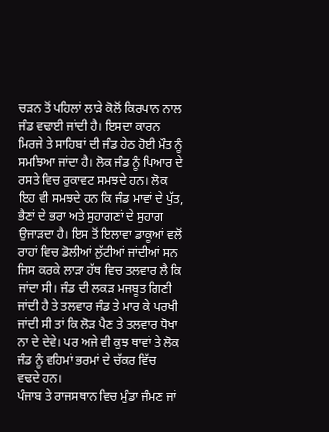ਚੜਨ ਤੋਂ ਪਹਿਲਾਂ ਲਾੜੇ ਕੋਲੋਂ ਕਿਰਪਾਨ ਨਾਲ ਜੰਡ ਵਢਾਈ ਜਾਂਦੀ ਹੈ। ਇਸਦਾ ਕਾਰਨ ਮਿਰਜੇ ਤੇ ਸਾਹਿਬਾਂ ਦੀ ਜੰਡ ਹੇਠ ਹੋਈ ਮੌਤ ਨੂੰ ਸਮਝਿਆ ਜਾਂਦਾ ਹੈ। ਲੋਕ ਜੰਡ ਨੂੰ ਪਿਆਰ ਦੇ ਰਸਤੇ ਵਿਚ ਰੁਕਾਵਟ ਸਮਝਦੇ ਹਨ। ਲੋਕ ਇਹ ਵੀ ਸਮਝਦੇ ਹਨ ਕਿ ਜੰਡ ਮਾਵਾਂ ਦੇ ਪੁੱਤ, ਭੈਣਾਂ ਦੇ ਭਰਾ ਅਤੇ ਸੁਹਾਗਣਾਂ ਦੇ ਸੁਹਾਗ ਉਜਾੜਦਾ ਹੈ। ਇਸ ਤੋਂ ਇਲਾਵਾ ਡਾਕੂਆਂ ਵਲੋਂ ਰਾਹਾਂ ਵਿਚ ਡੋਲੀਆਂ ਲੁੱਟੀਆਂ ਜਾਂਦੀਆਂ ਸਨ ਜਿਸ ਕਰਕੇ ਲਾੜਾ ਹੱਥ ਵਿਚ ਤਲਵਾਰ ਲੈ ਕਿ ਜਾਂਦਾ ਸੀ। ਜੰਡ ਦੀ ਲਕੜ ਮਜਬੂਤ ਗਿਣੀ ਜਾਂਦੀ ਹੈ ਤੇ ਤਲਵਾਰ ਜੰਡ ਤੇ ਮਾਰ ਕੇ ਪਰਖੀ ਜਾਂਦੀ ਸੀ ਤਾਂ ਕਿ ਲੋੜ ਪੈਣ ਤੇ ਤਲਵਾਰ ਧੋਖਾ ਨਾ ਦੇ ਦੇਵੇ। ਪਰ ਅਜੇ ਵੀ ਕੁਝ ਥਾਵਾਂ ਤੇ ਲੋਕ ਜੰਡ ਨੂੰ ਵਹਿਮਾਂ ਭਰਮਾਂ ਦੇ ਚੱਕਰ ਵਿੱਚ
ਵਢਦੇ ਹਨ।
ਪੰਜਾਬ ਤੇ ਰਾਜਸਥਾਨ ਵਿਚ ਮੁੰਡਾ ਜੰਮਣ ਜਾਂ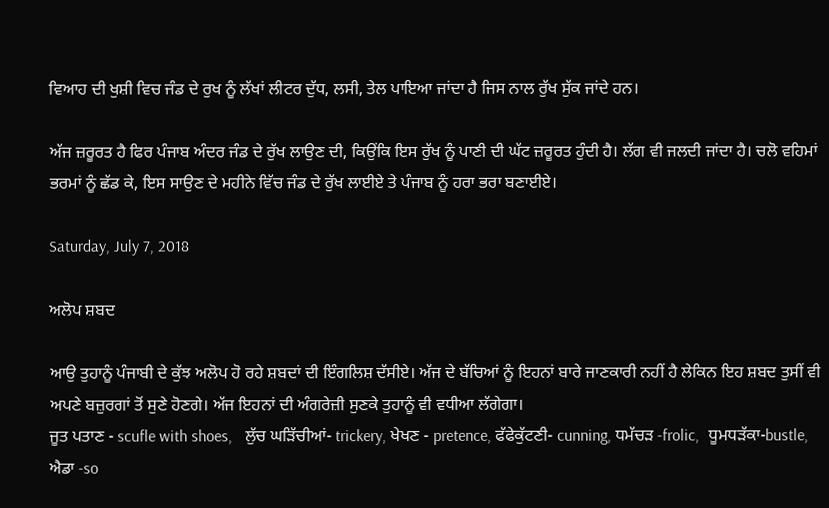ਵਿਆਹ ਦੀ ਖੁਸ਼ੀ ਵਿਚ ਜੰਡ ਦੇ ਰੁਖ ਨੂੰ ਲੱਖਾਂ ਲੀਟਰ ਦੁੱਧ, ਲਸੀ, ਤੇਲ ਪਾਇਆ ਜਾਂਦਾ ਹੈ ਜਿਸ ਨਾਲ ਰੁੱਖ ਸੁੱਕ ਜਾਂਦੇ ਹਨ।

ਅੱਜ ਜ਼ਰੂਰਤ ਹੈ ਫਿਰ ਪੰਜਾਬ ਅੰਦਰ ਜੰਡ ਦੇ ਰੁੱਖ ਲਾਉਣ ਦੀ, ਕਿਉਂਕਿ ਇਸ ਰੁੱਖ ਨੂੰ ਪਾਣੀ ਦੀ ਘੱਟ ਜ਼ਰੂਰਤ ਹੁੰਦੀ ਹੈ। ਲੱਗ ਵੀ ਜਲਦੀ ਜਾਂਦਾ ਹੈ। ਚਲੋ ਵਹਿਮਾਂ ਭਰਮਾਂ ਨੂੰ ਛੱਡ ਕੇ, ਇਸ ਸਾਉਣ ਦੇ ਮਹੀਨੇ ਵਿੱਚ ਜੰਡ ਦੇ ਰੁੱਖ ਲਾਈਏ ਤੇ ਪੰਜਾਬ ਨੂੰ ਹਰਾ ਭਰਾ ਬਣਾਈਏ।

Saturday, July 7, 2018

ਅਲੋਪ ਸ਼ਬਦ

ਆਉ ਤੁਹਾਨੂੰ ਪੰਜਾਬੀ ਦੇ ਕੁੱਝ ਅਲੋਪ ਹੋ ਰਹੇ ਸ਼ਬਦਾਂ ਦੀ ਇੰਗਲਿਸ਼ ਦੱਸੀਏ। ਅੱਜ ਦੇ ਬੱਚਿਆਂ ਨੂੰ ਇਹਨਾਂ ਬਾਰੇ ਜਾਣਕਾਰੀ ਨਹੀਂ ਹੈ ਲੇਕਿਨ ਇਹ ਸ਼ਬਦ ਤੁਸੀਂ ਵੀ ਅਪਣੇ ਬਜ਼ੁਰਗਾਂ ਤੋਂ ਸੁਣੇ ਹੋਣਗੇ। ਅੱਜ ਇਹਨਾਂ ਦੀ ਅੰਗਰੇਜ਼ੀ ਸੁਣਕੇ ਤੁਹਾਨੂੰ ਵੀ ਵਧੀਆ ਲੱਗੇਗਾ।
ਜੂਤ ਪਤਾਣ - scufle with shoes,   ਲੁੱਚ ਘੜਿੱਚੀਆਂ- trickery, ਖੇਖਣ - pretence, ਫੱਫੇਕੁੱਟਣੀ- cunning, ਧਮੱਚੜ -frolic,  ਧੂਮਧੜੱਕਾ-bustle,  ਐਡਾ -so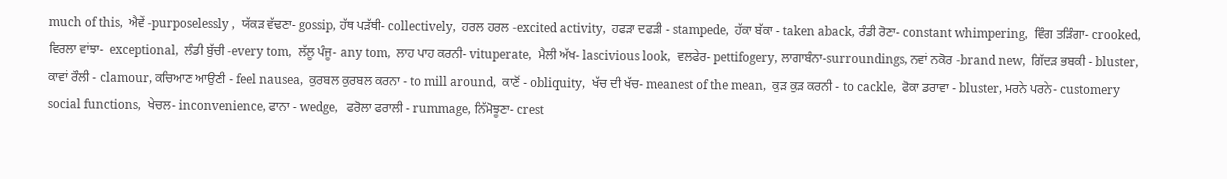much of this,  ਐਵੇਂ -purposelessly ,  ਯੱਕੜ ਵੱਢਣਾ- gossip, ਹੱਥ ਪੜੱਥੀ- collectively,  ਹਰਲ ਹਰਲ -excited activity,  ਹਫੜਾ ਦਫੜੀ - stampede,  ਹੱਕਾ ਬੱਕਾ - taken aback, ਰੰਡੀ ਰੋਣਾ- constant whimpering,  ਵਿੰਗ ਤੜਿੰਗਾ- crooked,  ਵਿਰਲਾ ਵਾਂਝਾ-  exceptional,  ਲੰਡੀ ਬੁੱਚੀ -every tom,  ਲੱਲੂ ਪੰਜੂ- any tom,  ਲਾਹ ਪਾਹ ਕਰਨੀ- vituperate,  ਮੈਲੀ ਅੱਖ- lascivious look,  ਵਲਫੇਰ- pettifogery, ਲਾਗਾਬੰਨਾ-surroundings, ਨਵਾਂ ਨਕੋਰ -brand new,  ਗਿੱਦੜ ਭਬਕੀ - bluster,  ਕਾਵਾਂ ਰੌਲੀ - clamour, ਕਚਿਆਣ ਆਉਣੀ - feel nausea,  ਕੁਰਬਲ ਕੁਰਬਲ ਕਰਨਾ - to mill around,  ਕਾਣੋਂ - obliquity,  ਖੱਚ ਦੀ ਖੱਚ- meanest of the mean,  ਕੁੜ ਕੁੜ ਕਰਨੀ - to cackle,  ਫੋਕਾ ਡਰਾਵਾ - bluster, ਮਰਨੇ ਪਰਨੇ- customery social functions,  ਖੇਚਲ- inconvenience, ਫਾਨਾ - wedge,   ਫਰੋਲਾ ਫਰਾਲੀ - rummage, ਨਿੱਮੋਝੂਣਾ- crest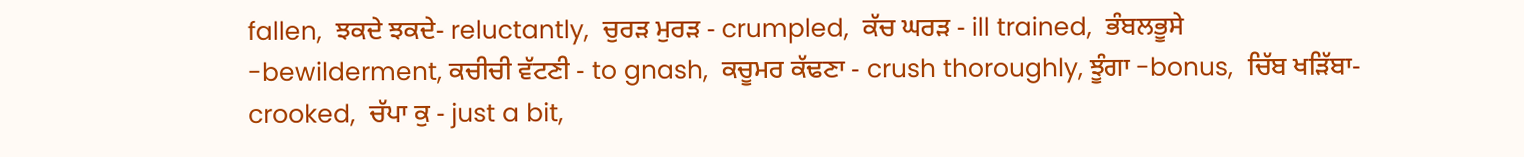fallen,  ਝਕਦੇ ਝਕਦੇ- reluctantly,  ਚੁਰੜ ਮੁਰੜ - crumpled,  ਕੱਚ ਘਰੜ - ill trained,  ਭੰਬਲਭੂਸੇ -bewilderment, ਕਚੀਚੀ ਵੱਟਣੀ - to gnash,  ਕਚੂਮਰ ਕੱਢਣਾ - crush thoroughly, ਝੂੰਗਾ -bonus,  ਚਿੱਬ ਖੜਿੱਬਾ- crooked,  ਚੱਪਾ ਕੁ - just a bit,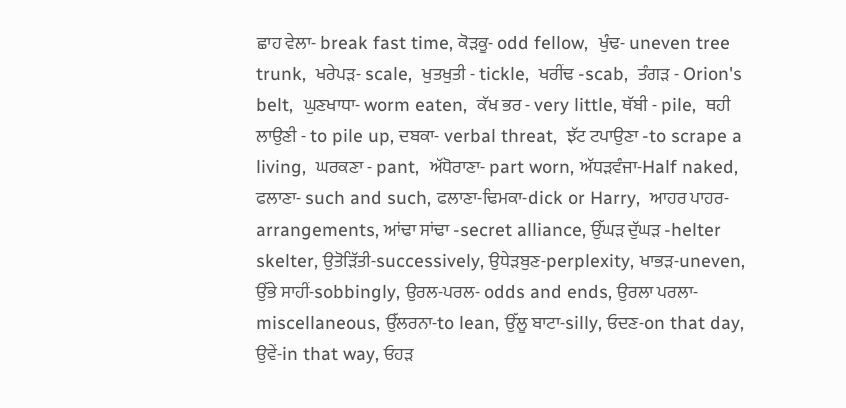ਛਾਹ ਵੇਲਾ- break fast time, ਕੋੜਕੂ- odd fellow,  ਖੁੰਢ- uneven tree trunk,  ਖਰੇਪੜ- scale,  ਖੁਤਖੁਤੀ - tickle,  ਖਰੀਂਢ -scab,  ਤੰਗੜ - Orion's belt,  ਘੁਣਖਾਧਾ- worm eaten,  ਕੱਖ ਭਰ - very little, ਥੱਬੀ - pile,  ਥਹੀ ਲਾਉਣੀ - to pile up, ਦਬਕਾ- verbal threat,  ਝੱਟ ਟਪਾਉਣਾ -to scrape a living,  ਘਰਕਣਾ - pant,  ਅੱਧੋਰਾਣਾ- part worn, ਅੱਧੜਵੰਜਾ-Half naked, ਫਲਾਣਾ- such and such, ਫਲਾਣਾ-ਢਿਮਕਾ-dick or Harry,  ਆਹਰ ਪਾਹਰ- arrangements, ਆਂਢਾ ਸਾਂਢਾ -secret alliance, ਉੱਘੜ ਦੁੱਘੜ -helter skelter, ਉਤੋੜਿੱਤੀ-successively, ਉਧੇੜਬੁਣ-perplexity, ਖਾਭੜ-uneven, ਉੱਭੇ ਸਾਹੀਂ-sobbingly, ਉਰਲ-ਪਰਲ- odds and ends, ਉਰਲਾ ਪਰਲਾ-miscellaneous, ਉੱਲਰਨਾ-to lean, ਉੱਲੂ ਬਾਟਾ-silly, ਓਦਣ-on that day, ਉਵੇਂ-in that way, ਓਹੜ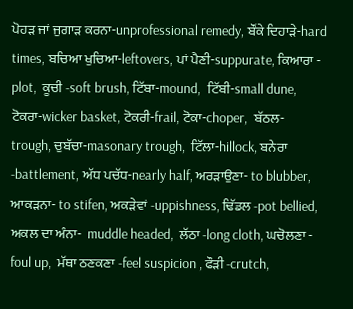ਪੋਹੜ ਜਾਂ ਜੁਗਾੜ ਕਰਨਾ-unprofessional remedy, ਬੌਂਕੇ ਦਿਹਾੜੇ-hard times, ਬਚਿਆ ਖੁਚਿਆ-leftovers, ਪਾਂ ਪੈਣੀ-suppurate, ਕਿਆਰਾ - plot,  ਕੂਚੀ -soft brush, ਟਿੱਬਾ-mound,  ਟਿੱਬੀ-small dune, ਟੋਕਰਾ-wicker basket, ਟੋਕਰੀ-frail, ਟੋਕਾ-choper,  ਬੱਠਲ- trough, ਚੁਬੱਚਾ-masonary trough,  ਟਿੱਲਾ-hillock, ਬਨੇਰਾ -battlement, ਅੱਧ ਪਚੱਧ-nearly half, ਅਰੜਾਉਣਾ- to blubber, ਆਕੜਨਾ- to stifen, ਅਕੜੇਵਾਂ -uppishness, ਢਿੱਡਲ -pot bellied,  ਅਕਲ ਦਾ ਅੰਨਾ-  muddle headed,  ਲੱਠਾ -long cloth, ਘਚੋਲਣਾ - foul up,  ਮੱਥਾ ਠਣਕਣਾ -feel suspicion , ਫੌੜੀ -crutch,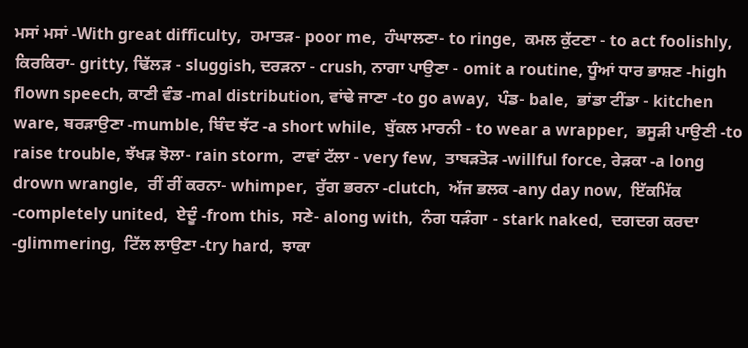ਮਸਾਂ ਮਸਾਂ -With great difficulty,  ਹਮਾਤੜ- poor me,  ਹੰਘਾਲਣਾ- to ringe,  ਕਮਲ ਕੁੱਟਣਾ - to act foolishly,  ਕਿਰਕਿਰਾ- gritty, ਢਿੱਲੜ - sluggish, ਦਰੜਨਾ - crush, ਨਾਗਾ ਪਾਉਣਾ - omit a routine, ਧੂੰਆਂ ਧਾਰ ਭਾਸ਼ਣ -high flown speech, ਕਾਣੀ ਵੰਡ -mal distribution, ਵਾਂਢੇ ਜਾਣਾ -to go away,  ਪੰਡ- bale,  ਭਾਂਡਾ ਟੀਂਡਾ - kitchen ware, ਬਰੜਾਉਣਾ -mumble, ਬਿੰਦ ਝੱਟ -a short while,  ਬੁੱਕਲ ਮਾਰਨੀ - to wear a wrapper,  ਭਸੂੜੀ ਪਾਉਣੀ -to raise trouble, ਝੱਖੜ ਝੋਲਾ- rain storm,  ਟਾਵਾਂ ਟੱਲਾ - very few,  ਤਾਬੜਤੋੜ -willful force, ਰੇੜਕਾ -a long drown wrangle,  ਰੀਂ ਰੀਂ ਕਰਨਾ- whimper,  ਰੁੱਗ ਭਰਨਾ -clutch,  ਅੱਜ ਭਲਕ -any day now,  ਇੱਕਮਿੱਕ -completely united,  ਏਦੂੰ -from this,  ਸਣੇ- along with,  ਨੰਗ ਧੜੰਗਾ - stark naked,  ਦਗਦਗ ਕਰਦਾ -glimmering,  ਟਿੱਲ ਲਾਉਣਾ -try hard,  ਝਾਕਾ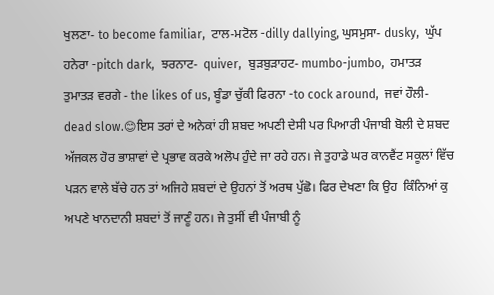ਖੁਲਣਾ- to become familiar,  ਟਾਲ-ਮਟੋਲ -dilly dallying, ਘੁਸਮੁਸਾ- dusky,  ਘੁੱਪ ਹਨੇਰਾ -pitch dark,  ਝਰਨਾਟ-  quiver,  ਬੁੜਬੁੜਾਹਟ- mumbo-jumbo,  ਹਮਾਤੜ ਤੁਮਾਤੜ ਵਰਗੇ - the likes of us, ਬੂੰਡਾ ਚੁੱਕੀ ਫਿਰਨਾ -to cock around,  ਜਵਾਂ ਹੌਲੀ- dead slow.😊ਇਸ ਤਰਾਂ ਦੇ ਅਨੇਕਾਂ ਹੀ ਸ਼ਬਦ ਅਪਣੀ ਦੇਸੀ ਪਰ ਪਿਆਰੀ ਪੰਜਾਬੀ ਬੋਲੀ ਦੇ ਸ਼ਬਦ ਅੱਜਕਲ ਹੋਰ ਭਾਸ਼ਾਵਾਂ ਦੇ ਪ੍ਰਭਾਵ ਕਰਕੇ ਅਲੋਪ ਹੁੰਦੇ ਜਾ ਰਹੇ ਹਨ। ਜੇ ਤੁਹਾਡੇ ਘਰ ਕਾਨਵੈਂਟ ਸਕੂਲਾਂ ਵਿੱਚ ਪੜਨ ਵਾਲੇ ਬੱਚੇ ਹਨ ਤਾਂ ਅਜਿਹੇ ਸ਼ਬਦਾਂ ਦੇ ਉਹਨਾਂ ਤੋਂ ਅਰਥ ਪੁੱਛੋ। ਫਿਰ ਦੇਖਣਾ ਕਿ ਉਹ  ਕਿੰਨਿਆਂ ਕੁ ਅਪਣੇ ਖਾਨਦਾਨੀ ਸ਼ਬਦਾਂ ਤੋਂ ਜਾਣੂੰ ਹਨ। ਜੇ ਤੁਸੀਂ ਵੀ ਪੰਜਾਬੀ ਨੂੰ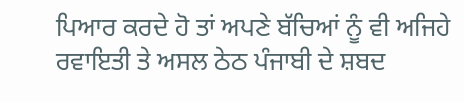ਪਿਆਰ ਕਰਦੇ ਹੋ ਤਾਂ ਅਪਣੇ ਬੱਚਿਆਂ ਨੂੰ ਵੀ ਅਜਿਹੇ ਰਵਾਇਤੀ ਤੇ ਅਸਲ ਠੇਠ ਪੰਜਾਬੀ ਦੇ ਸ਼ਬਦ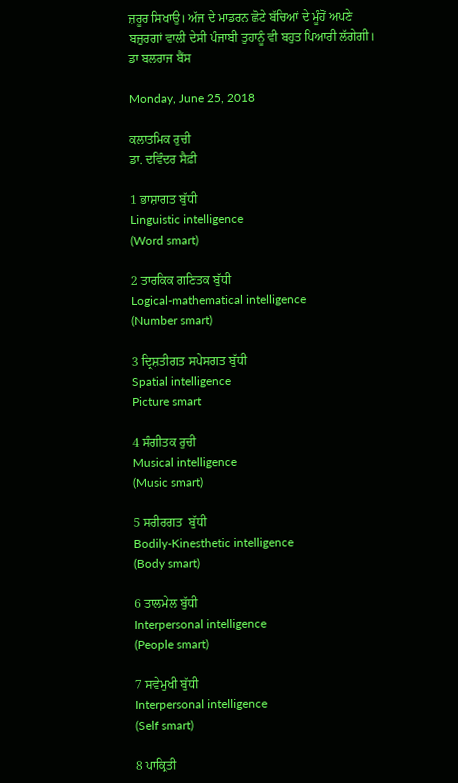ਜ਼ਰੂਰ ਸਿਖਾਉ। ਅੱਜ ਦੇ ਮਾਡਰਨ ਛੋਟੇ ਬੱਚਿਆਂ ਦੇ ਮੂੰਹੋਂ ਅਪਣੇ ਬਜ਼ੁਰਗਾਂ ਵਾਲੀ ਦੇਸੀ ਪੰਜਾਬੀ ਤੁਹਾਨੂੰ ਵੀ ਬਹੁਤ ਪਿਆਰੀ ਲੱਗੇਗੀ।
ਡਾ ਬਲਰਾਜ ਬੈਂਸ

Monday, June 25, 2018

ਕਲਾਤਮਿਕ ਰੁਚੀ
ਡਾ. ਦਵਿੰਦਰ ਸੈਫ਼ੀ

1 ਭਾਸ਼ਾਗਤ ਬੁੱਧੀ
Linguistic intelligence
(Word smart)

2 ਤਾਰਕਿਕ ਗਣਿਤਕ ਬੁੱਧੀ
Logical-mathematical intelligence
(Number smart)

3 ਦ੍ਰਿਸ਼ਤੀਗਤ ਸਪੇਸਗਤ ਬੁੱਧੀ
Spatial intelligence
Picture smart

4 ਸੰਗੀਤਕ ਰੁਚੀ
Musical intelligence
(Music smart)

5 ਸਰੀਰਗਤ  ਬੁੱਧੀ
Bodily-Kinesthetic intelligence
(Body smart)

6 ਤਾਲਮੇਲ ਬੁੱਧੀ
Interpersonal intelligence
(People smart)

7 ਸਵੇਮੁਖੀ ਬੁੱਧੀ
Interpersonal intelligence
(Self smart)

8 ਪਾਕ੍ਰਿਤੀ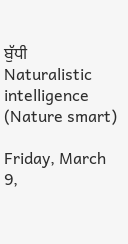ਬੁੱਧੀ
Naturalistic intelligence
(Nature smart)

Friday, March 9,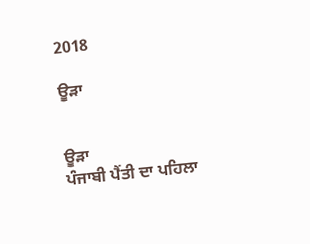2018

ਊੜਾ


ਊੜਾ
ਪੰਜਾਬੀ ਪੈਂਤੀ ਦਾ ਪਹਿਲਾ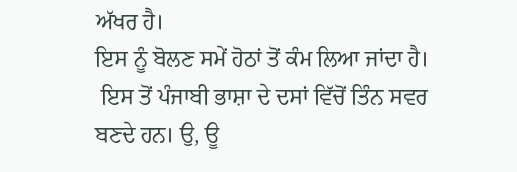ਅੱਖਰ ਹੈ।
ਇਸ ਨੂੰ ਬੋਲਣ ਸਮੇਂ ਹੋਠਾਂ ਤੋਂ ਕੰਮ ਲਿਆ ਜਾਂਦਾ ਹੈ।
 ਇਸ ਤੋਂ ਪੰਜਾਬੀ ਭਾਸ਼ਾ ਦੇ ਦਸਾਂ ਵਿੱਚੋਂ ਤਿੰਨ ਸਵਰ ਬਣਦੇ ਹਨ। ਉ, ਊ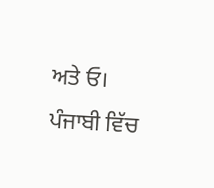ਅਤੇ ਓ। ਪੰਜਾਬੀ ਵਿੱਚ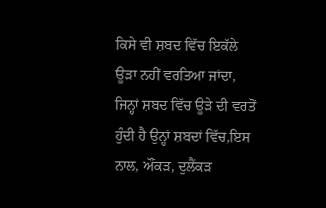ਕਿਸੇ ਵੀ ਸ਼ਬਦ ਵਿੱਚ ਇਕੱਲੇ ਊੜਾ ਨਹੀਂ ਵਰਤਿਆ ਜਾਂਦਾ, ਜਿਨ੍ਹਾਂ ਸ਼ਬਦ ਵਿੱਚ ਊੜੇ ਦੀ ਵਰਤੋਂ ਹੁੰਦੀ ਹੈ ਉਨ੍ਹਾਂ ਸ਼ਬਦਾਂ ਵਿੱਚ,ਇਸ ਨਾਲ, ਔਂਕੜ, ਦੁਲੈਂਕੜ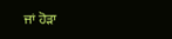ਜਾਂ ਹੋੜਾ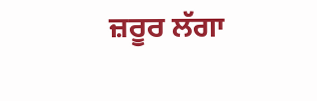ਜ਼ਰੂਰ ਲੱਗਾ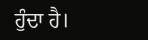ਹੁੰਦਾ ਹੈ।